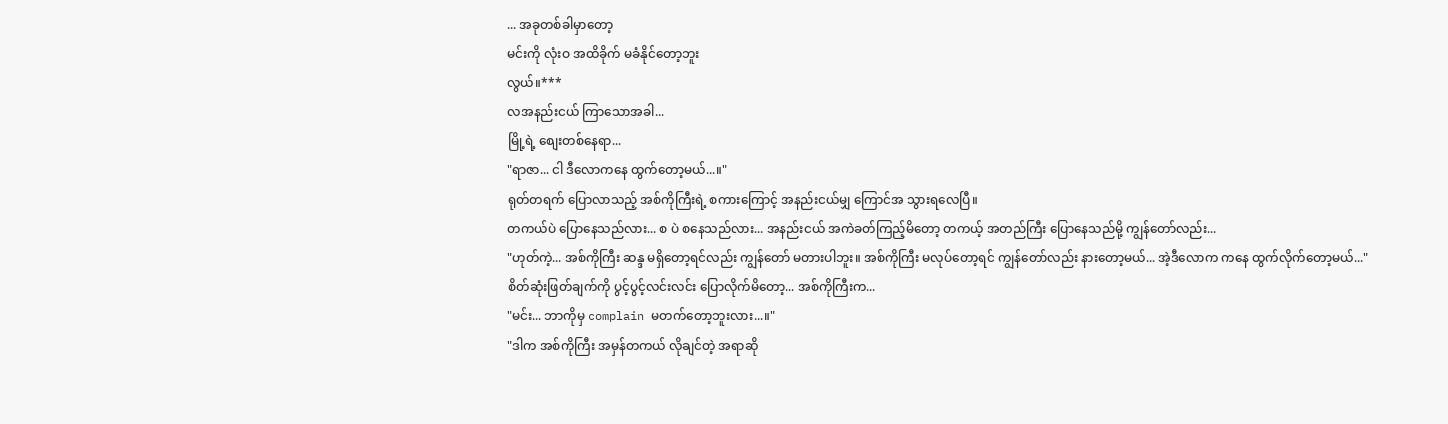... အခုတစ်ခါမှာတော့
မင်းကို လုံးဝ အထိခိုက် မခံနိုင်တော့ဘူး
လွယ်။***
လအနည်းငယ် ကြာသောအခါ...
မြို့ရဲ့ စျေးတစ်နေရာ...
"ရာဇာ... ငါ ဒီလောကနေ ထွက်တော့မယ်...။"
ရုတ်တရက် ပြောလာသည့် အစ်ကိုကြီးရဲ့ စကားကြောင့် အနည်းငယ်မျှ ကြောင်အ သွားရလေပြီ။
တကယ်ပဲ ပြောနေသည်လား... စ ပဲ စနေသည်လား... အနည်းငယ် အကဲခတ်ကြည့်မိတော့ တကယ့် အတည်ကြီး ပြောနေသည်မို့ ကျွန်တော်လည်း...
"ဟုတ်ကဲ့... အစ်ကိုကြီး ဆန္ဒ မရှိတော့ရင်လည်း ကျွန်တော် မတားပါဘူး။ အစ်ကိုကြီး မလုပ်တော့ရင် ကျွန်တော်လည်း နားတော့မယ်... အဲ့ဒီလောက ကနေ ထွက်လိုက်တော့မယ်..."
စိတ်ဆုံးဖြတ်ချက်ကို ပွင့်ပွင့်လင်းလင်း ပြောလိုက်မိတော့... အစ်ကိုကြီးက...
"မင်း... ဘာကိုမှ complain မတက်တော့ဘူးလား...။"
"ဒါက အစ်ကိုကြီး အမှန်တကယ် လိုချင်တဲ့ အရာဆို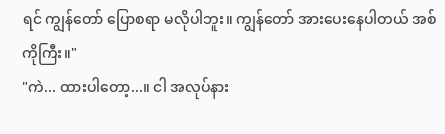ရင် ကျွန်တော် ပြောစရာ မလိုပါဘူး။ ကျွန်တော် အားပေးနေပါတယ် အစ်ကိုကြီး။"
"ကဲ... ထားပါတော့...။ ငါ အလုပ်နား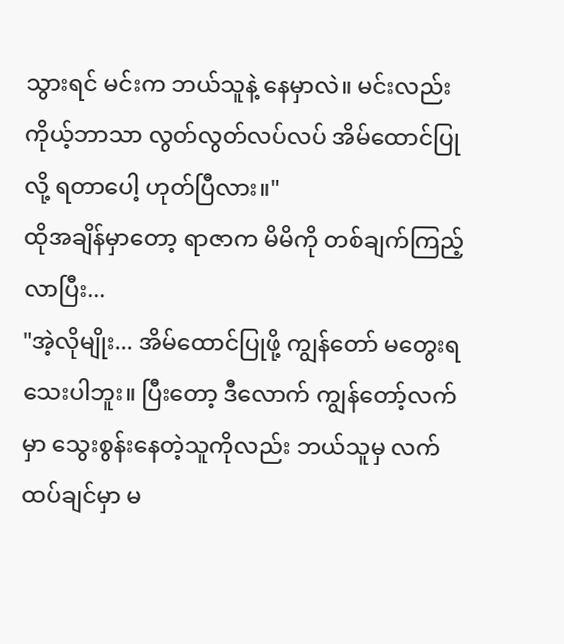သွားရင် မင်းက ဘယ်သူနဲ့ နေမှာလဲ။ မင်းလည်း ကိုယ့်ဘာသာ လွတ်လွတ်လပ်လပ် အိမ်ထောင်ပြုလို့ ရတာပေါ့ ဟုတ်ပြီလား။"
ထိုအချိန်မှာတော့ ရာဇာက မိမိကို တစ်ချက်ကြည့်လာပြီး...
"အဲ့လိုမျိုး... အိမ်ထောင်ပြုဖို့ ကျွန်တော် မတွေးရသေးပါဘူး။ ပြီးတော့ ဒီလောက် ကျွန်တော့်လက်မှာ သွေးစွန်းနေတဲ့သူကိုလည်း ဘယ်သူမှ လက်ထပ်ချင်မှာ မ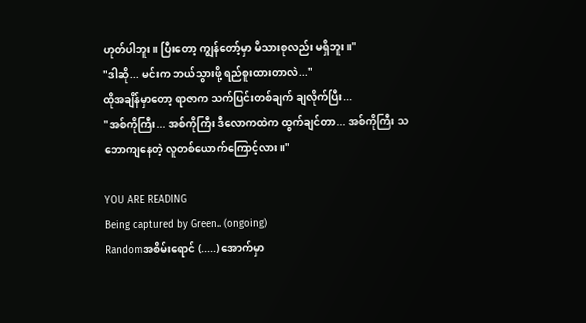ဟုတ်ပါဘူး။ ပြီးတော့ ကျွန်တော့်မှာ မိသားစုလည်း မရှိဘူး။"
"ဒါဆို... မင်းက ဘယ်သွားဖို့ ရည်စူးထားတာလဲ..."
ထိုအချိန်မှာတော့ ရာဇာက သက်ပြင်းတစ်ချက် ချလိုက်ပြီး...
"အစ်ကိုကြီး... အစ်ကိုကြီး ဒီလောကထဲက ထွက်ချင်တာ... အစ်ကိုကြီး သဘောကျနေတဲ့ လူတစ်ယောက်ကြောင့်လား။"

YOU ARE READING
Being captured by Green.. (ongoing)
Randomအစိမ်းရောင် (.....) အောက်မှာ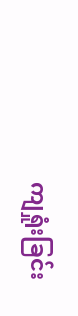ကျရှုံးခြင်း